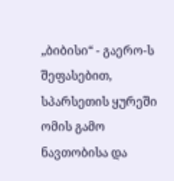„ბიბისი“ - გაერო-ს შეფასებით, სპარსეთის ყურეში ომის გამო ნავთობისა და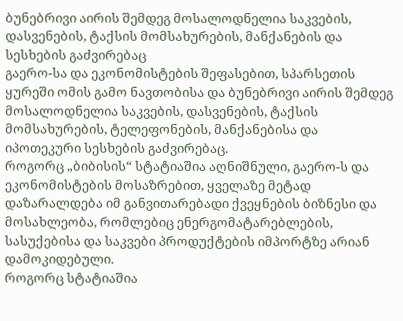ბუნებრივი აირის შემდეგ მოსალოდნელია საკვების, დასვენების, ტაქსის მომსახურების, მანქანების და სესხების გაძვირებაც
გაერო-სა და ეკონომისტების შეფასებით, სპარსეთის ყურეში ომის გამო ნავთობისა და ბუნებრივი აირის შემდეგ მოსალოდნელია საკვების, დასვენების, ტაქსის მომსახურების, ტელეფონების, მანქანებისა და იპოთეკური სესხების გაძვირებაც.
როგორც „ბიბისის“ სტატიაშია აღნიშნული, გაერო-ს და ეკონომისტების მოსაზრებით, ყველაზე მეტად დაზარალდება იმ განვითარებადი ქვეყნების ბიზნესი და მოსახლეობა, რომლებიც ენერგომატარებლების, სასუქებისა და საკვები პროდუქტების იმპორტზე არიან დამოკიდებული.
როგორც სტატიაშია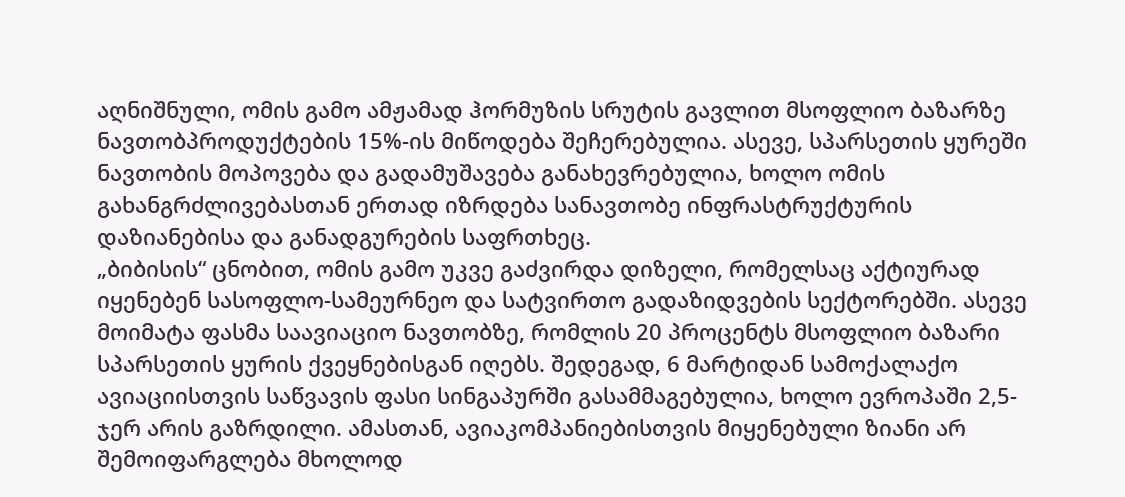აღნიშნული, ომის გამო ამჟამად ჰორმუზის სრუტის გავლით მსოფლიო ბაზარზე ნავთობპროდუქტების 15%-ის მიწოდება შეჩერებულია. ასევე, სპარსეთის ყურეში ნავთობის მოპოვება და გადამუშავება განახევრებულია, ხოლო ომის გახანგრძლივებასთან ერთად იზრდება სანავთობე ინფრასტრუქტურის დაზიანებისა და განადგურების საფრთხეც.
„ბიბისის“ ცნობით, ომის გამო უკვე გაძვირდა დიზელი, რომელსაც აქტიურად იყენებენ სასოფლო-სამეურნეო და სატვირთო გადაზიდვების სექტორებში. ასევე მოიმატა ფასმა საავიაციო ნავთობზე, რომლის 20 პროცენტს მსოფლიო ბაზარი სპარსეთის ყურის ქვეყნებისგან იღებს. შედეგად, 6 მარტიდან სამოქალაქო ავიაციისთვის საწვავის ფასი სინგაპურში გასამმაგებულია, ხოლო ევროპაში 2,5-ჯერ არის გაზრდილი. ამასთან, ავიაკომპანიებისთვის მიყენებული ზიანი არ შემოიფარგლება მხოლოდ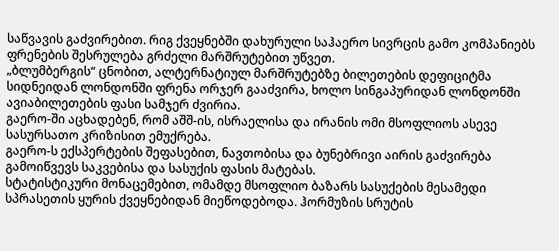საწვავის გაძვირებით. რიგ ქვეყნებში დახურული საჰაერო სივრცის გამო კომპანიებს ფრენების შესრულება გრძელი მარშრუტებით უწვეთ.
„ბლუმბერგის“ ცნობით, ალტერნატიულ მარშრუტებზე ბილეთების დეფიციტმა სიდნეიდან ლონდონში ფრენა ორჯერ გააძვირა, ხოლო სინგაპურიდან ლონდონში ავიაბილეთების ფასი სამჯერ ძვირია.
გაერო-ში აცხადებენ, რომ აშშ-ის, ისრაელისა და ირანის ომი მსოფლიოს ასევე სასურსათო კრიზისით ემუქრება.
გაერო-ს ექსპერტების შეფასებით, ნავთობისა და ბუნებრივი აირის გაძვირება გამოიწვევს საკვებისა და სასუქის ფასის მატებას.
სტატისტიკური მონაცემებით, ომამდე მსოფლიო ბაზარს სასუქების მესამედი სპრასეთის ყურის ქვეყნებიდან მიეწოდებოდა. ჰორმუზის სრუტის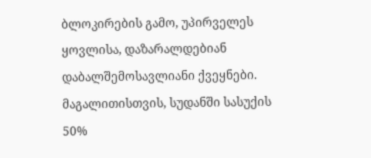ბლოკირების გამო, უპირველეს ყოვლისა, დაზარალდებიან დაბალშემოსავლიანი ქვეყნები. მაგალითისთვის, სუდანში სასუქის 50%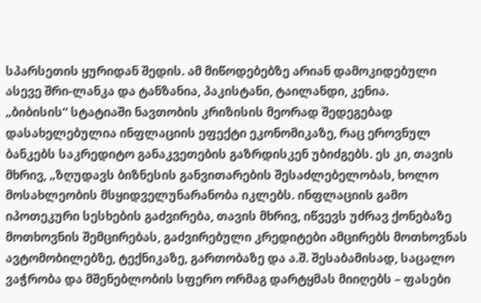სპარსეთის ყურიდან შედის. ამ მიწოდებებზე არიან დამოკიდებული ასევე შრი-ლანკა და ტანზანია, პაკისტანი, ტაილანდი, კენია.
„ბიბისის“ სტატიაში ნავთობის კრიზისის მეორად შედეგებად დასახელებულია ინფლაციის ეფექტი ეკონომიკაზე, რაც ეროვნულ ბანკებს საკრედიტო განაკვეთების გაზრდისკენ უბიძგებს. ეს კი, თავის მხრივ, „ზღუდავს ბიზნესის განვითარების შესაძლებელობას, ხოლო მოსახლეობის მსყიდველუნარანობა იკლებს. ინფლაციის გამო იპოთეკური სესხების გაძვირება, თავის მხრივ, იწვევს უძრავ ქონებაზე მოთხოვნის შემცირებას, გაძვირებული კრედიტები ამცირებს მოთხოვნას ავტომობილებზე, ტექნიკაზე, გართობაზე და ა.შ. შესაბამისად, საცალო ვაჭრობა და მშენებლობის სფერო ორმაგ დარტყმას მიიღებს – ფასები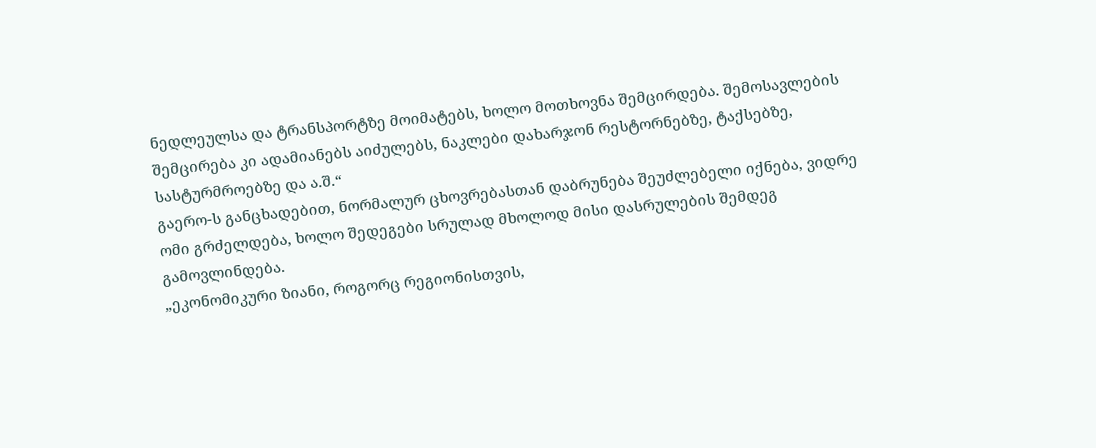ნედლეულსა და ტრანსპორტზე მოიმატებს, ხოლო მოთხოვნა შემცირდება. შემოსავლების შემცირება კი ადამიანებს აიძულებს, ნაკლები დახარჯონ რესტორნებზე, ტაქსებზე, სასტურმროებზე და ა.შ.“
გაერო-ს განცხადებით, ნორმალურ ცხოვრებასთან დაბრუნება შეუძლებელი იქნება, ვიდრე ომი გრძელდება, ხოლო შედეგები სრულად მხოლოდ მისი დასრულების შემდეგ გამოვლინდება.
„ეკონომიკური ზიანი, როგორც რეგიონისთვის,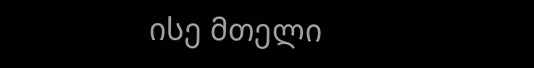ისე მთელი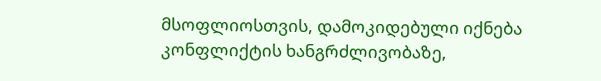მსოფლიოსთვის, დამოკიდებული იქნება კონფლიქტის ხანგრძლივობაზე,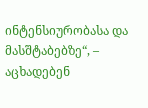ინტენსიურობასა და მასშტაბებზე“, – აცხადებენ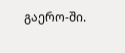გაერო-ში.